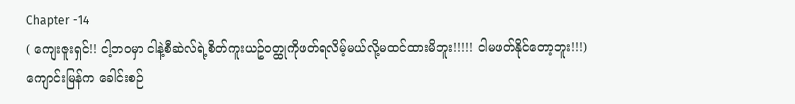Chapter -14
( ကျေးဇူးရှင်!! ငါ့ဘဝမှာ ငါနဲ့စီဆဲလ်ရဲ့စိတ်ကူးယဥ်ဝတ္ထုကိုဖတ်ရလိမ့်မယ်လို့မထင်ထားမိဘူး!!!!! ငါမဖတ်နိုင်တော့ဘူး!!!)
ကျောင်းမြန်က ခေါင်းစဉ်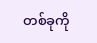တစ်ခုကို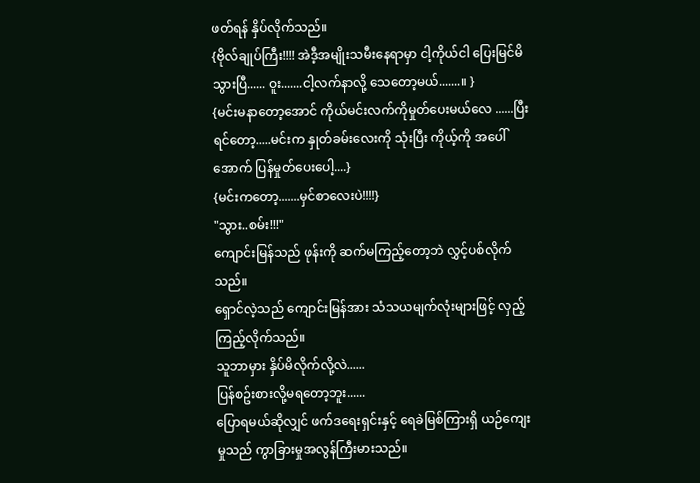ဖတ်ရန် နှိပ်လိုက်သည်။
{ဗိုလ်ချုပ်ကြီး!!!! အဲဒီ့အမျိုးသမီးနေရာမှာ ငါ့ကိုယ်ငါ ပြေးမြင်မိသွားပြီ...... ဝူး.......ငါ့လက်နာလို့ သေတော့မယ်.......။ }
{မင်းမနာတော့အောင် ကိုယ်မင်းလက်ကိုမှုတ်ပေးမယ်လေ ......ပြီးရင်တော့.....မင်းက နှုတ်ခမ်းလေးကို သုံးပြီး ကိုယ့်ကို အပေါ်အောက် ပြန်မှုတ်ပေးပေါ့....}
{မင်းကတော့.......မှင်စာလေးပဲ!!!!}
"သွား..စမ်း!!!"
ကျောင်းမြန်သည် ဖုန်းကို ဆက်မကြည့်တော့ဘဲ လွှင့်ပစ်လိုက်သည်။
ရှောင်လဲ့သည် ကျောင်းမြန်အား သံသယမျက်လုံးများဖြင့် လှည့်ကြည့်လိုက်သည်။
သူဘာမှား နှိပ်မိလိုက်လို့လဲ......
ပြန်စဥ်းစားလို့မရတော့ဘူး......
ပြောရမယ်ဆိုလျှင် ဖက်ဒရေးရှင်းနှင့် ရေခဲမြစ်ကြားရှိ ယဉ်ကျေးမှုသည် ကွာခြားမှုအလွန်ကြီးမားသည်။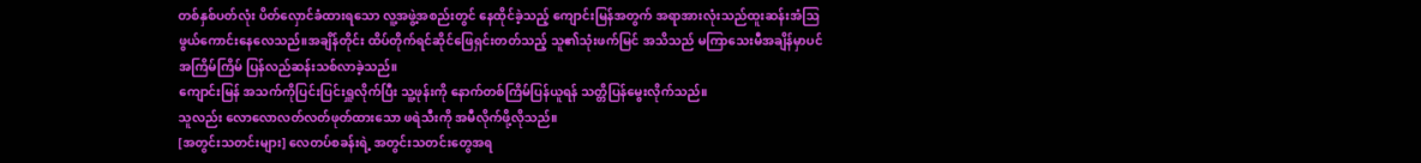တစ်နှစ်ပတ်လုံး ပိတ်လှောင်ခံထားရသော လူ့အဖွဲ့အစည်းတွင် နေထိုင်ခဲ့သည့် ကျောင်းမြန်အတွက် အရာအားလုံးသည်ထူးဆန်းအံသြဖွယ်ကောင်းနေလေသည်။အချိန်တိုင်း ထိပ်တိုက်ရင်ဆိုင်ဖြေရှင်းတတ်သည့် သူ၏သုံးဖက်မြင် အသိသည် မကြာသေးမီအချိန်မှာပင် အကြိမ်ကြိမ် ပြန်လည်ဆန်းသစ်လာခဲ့သည်။
ကျောင်းမြန် အသက်ကိုပြင်းပြင်းရှူလိုက်ပြီး သူ့ဖုန်းကို နောက်တစ်ကြိမ်ပြန်ယူရန် သတ္တိပြန်မွေးလိုက်သည်။
သူလည်း လောလောလတ်လတ်ဖုတ်ထားသော ဖရဲသီးကို အမီလိုက်ဖို့လိုသည်။
[အတွင်းသတင်းများ] လေတပ်စခန်းရဲ့ အတွင်းသတင်းတွေအရ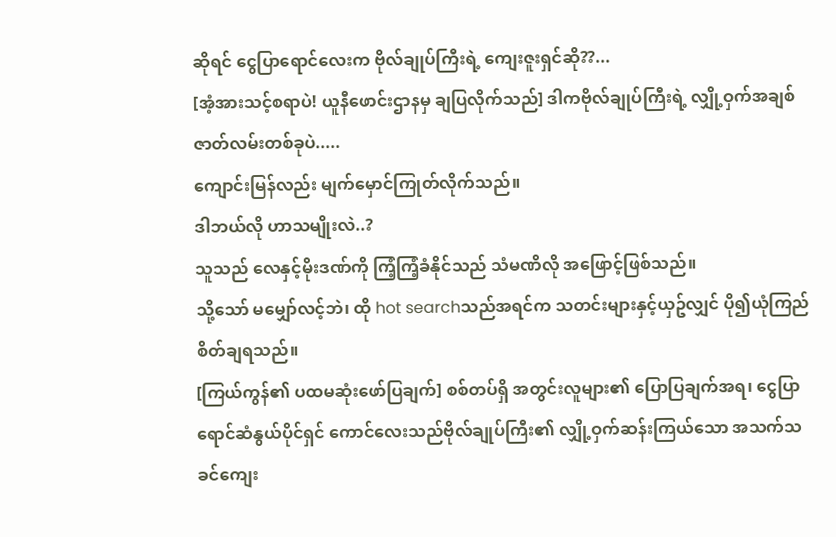ဆိုရင် ငွေပြာရောင်လေးက ဗိုလ်ချုပ်ကြီးရဲ့ ကျေးဇူးရှင်ဆို??...
[အံ့အားသင့်စရာပဲ! ယူနီဖောင်းဌာနမှ ချပြလိုက်သည်] ဒါကဗိုလ်ချုပ်ကြီးရဲ့ လျှို့ဝှက်အချစ်ဇာတ်လမ်းတစ်ခုပဲ.....
ကျောင်းမြန်လည်း မျက်မှောင်ကြုတ်လိုက်သည်။
ဒါဘယ်လို ဟာသမျိုးလဲ..?
သူသည် လေနှင့်မိုးဒဏ်ကို ကြံ့ကြံ့ခံနိုင်သည် သံမဏိလို အဖြောင့်ဖြစ်သည်။
သို့သော် မမျှော်လင့်ဘဲ၊ ထို hot searchသည်အရင်က သတင်းများနှင့်ယှဥ်လျှင် ပို၍ယုံကြည်စိတ်ချရသည်။
[ကြယ်ကွန်၏ ပထမဆုံးဖော်ပြချက်] စစ်တပ်ရှိ အတွင်းလူများ၏ ပြောပြချက်အရ၊ ငွေပြာရောင်ဆံနွယ်ပိုင်ရှင် ကောင်လေးသည်ဗိုလ်ချုပ်ကြီး၏ လျှို့ဝှက်ဆန်းကြယ်သော အသက်သခင်ကျေး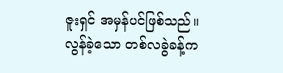ဇူးရှင် အမှန်ပင်ဖြစ်သည်။
လွန်ခဲ့သော တစ်လခွဲခန့်က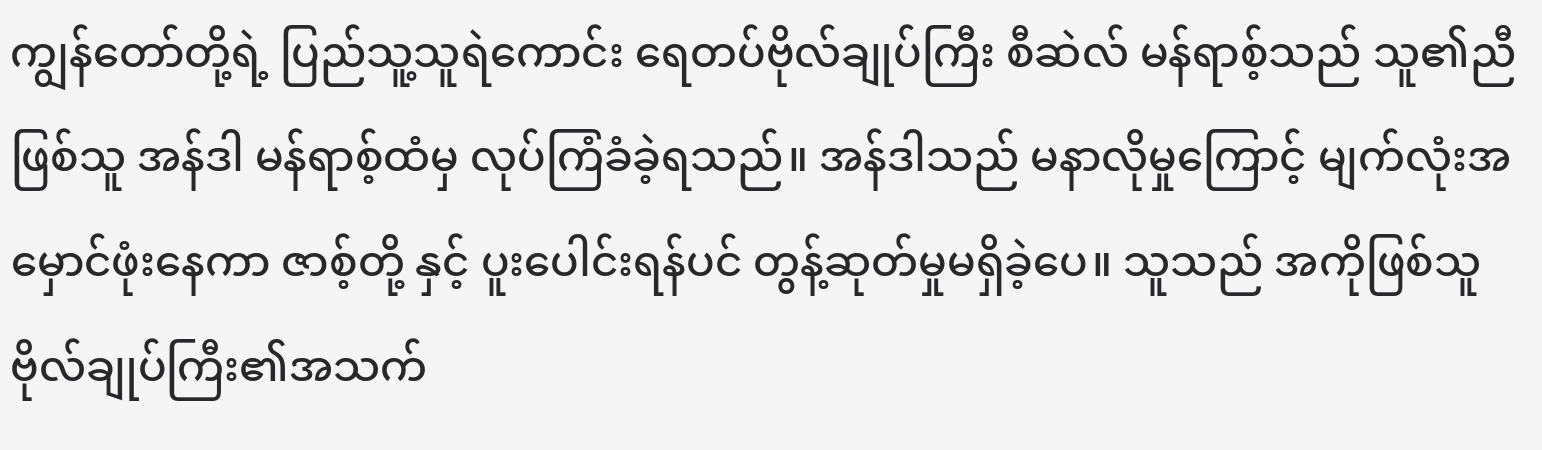ကျွန်တော်တို့ရဲ့ ပြည်သူ့သူရဲကောင်း ရေတပ်ဗိုလ်ချုပ်ကြီး စီဆဲလ် မန်ရာစ့်သည် သူ၏ညီဖြစ်သူ အန်ဒါ မန်ရာစ့်ထံမှ လုပ်ကြံခံခဲ့ရသည်။ အန်ဒါသည် မနာလိုမှုကြောင့် မျက်လုံးအမှောင်ဖုံးနေကာ ဇာစ့်တို့ နှင့် ပူးပေါင်းရန်ပင် တွန့်ဆုတ်မှုမရှိခဲ့ပေ။ သူသည် အကိုဖြစ်သူ ဗိုလ်ချုပ်ကြီး၏အသက်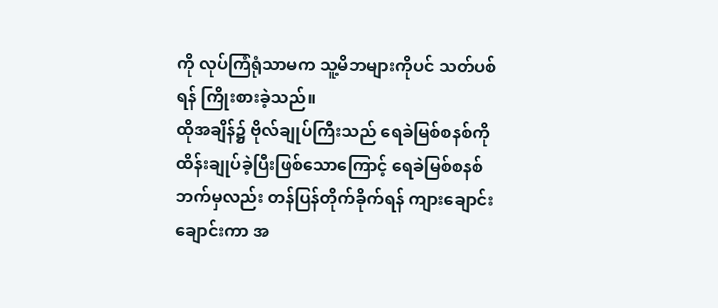ကို လုပ်ကြံရုံသာမက သူ့မိဘများကိုပင် သတ်ပစ်ရန် ကြိုးစားခဲ့သည်။
ထိုအချိန်၌ ဗိုလ်ချုပ်ကြီးသည် ရေခဲမြစ်စနစ်ကို ထိန်းချုပ်ခဲ့ပြီးဖြစ်သောကြောင့် ရေခဲမြစ်စနစ်ဘက်မှလည်း တန်ပြန်တိုက်ခိုက်ရန် ကျားချောင်းချောင်းကာ အ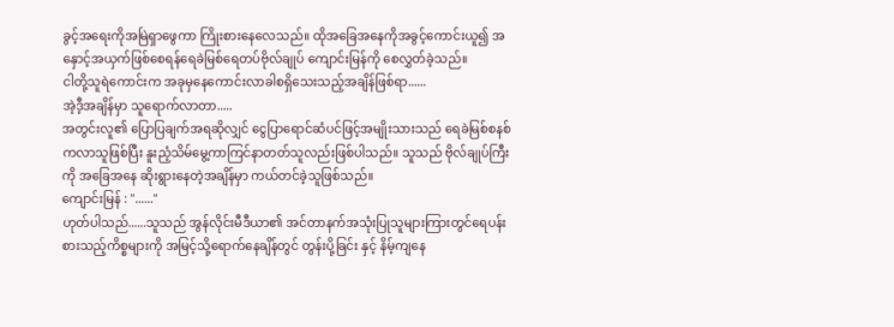ခွင့်အရေးကိုအမြဲရှာဖွေကာ ကြိုးစားနေလေသည်။ ထိုအခြေအနေကိုအခွင့်ကောင်းယူ၍ အနှောင့်အယှက်ဖြစ်စေရန်ရေခဲမြစ်ရေတပ်ဗိုလ်ချုပ် ကျောင်းမြန်ကို စေလွှတ်ခဲ့သည်။
ငါတို့သူရဲကောင်းက အခုမှနေကောင်းလာခါစရှိသေးသည့်အချိန်ဖြစ်ရာ......
အဲ့ဒီ့အချိန်မှာ သူရောက်လာတာ.....
အတွင်းလူ၏ ပြောပြချက်အရဆိုလျှင် ငွေပြာရောင်ဆံပင်ဖြင့်အမျိုးသားသည် ရေခဲမြစ်စနစ်ကလာသူဖြစ်ပြီး နူးညံ့သိမ်မွေ့ကာကြင်နာတတ်သူလည်းဖြစ်ပါသည်။ သူသည် ဗိုလ်ချုပ်ကြီးကို အခြေအနေ ဆိုးရွားနေတဲ့အချိန်မှာ ကယ်တင်ခဲ့သူဖြစ်သည်။
ကျောင်းမြန် : "......"
ဟုတ်ပါသည်......သူသည် အွန်လိုင်းမီဒီယာ၏ အင်တာနက်အသုံးပြုသူများကြားတွင်ရေပန်းစားသည့်ကိစ္စများကို အမြင့်သို့ရောက်နေချိန်တွင် တွန်းပို့ခြင်း နှင့် နိမ့်ကျနေ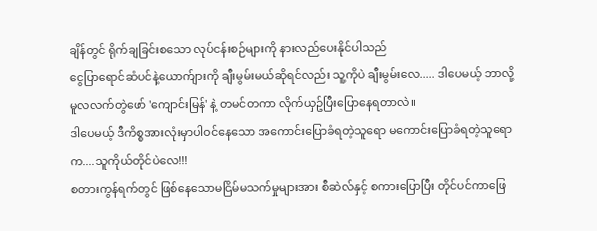ချိန်တွင် ရိုက်ချခြင်းစသော လုပ်ငန်းစဉ်များကို နားလည်ပေးနိုင်ပါသည်
ငွေပြာရောင်ဆံပင်နဲ့ယောက်ျားကို ချီးမွမ်းမယ်ဆိုရင်လည်း သူ့ကိုပဲ ချီးမွမ်းလေ..... ဒါပေမယ့် ဘာလို့ မူလလက်တွဲဖော် 'ကျောင်းမြန်' နဲ့ တမင်တကာ လိုက်ယှဥ်ပြီးပြောနေရတာလဲ။
ဒါပေမယ့် ဒီကိစ္စအားလုံးမှာပါဝင်နေသော အကောင်းပြောခံရတဲ့သူရော မကောင်းပြောခံရတဲ့သူရောက....သူကိုယ်တိုင်ပဲလေ!!!
စတားကွန်ရက်တွင် ဖြစ်နေသောမငြိမ်မသက်မှုများအား စီဆဲလ်နှင့် စကားပြောပြီး တိုင်ပင်ကာဖြေ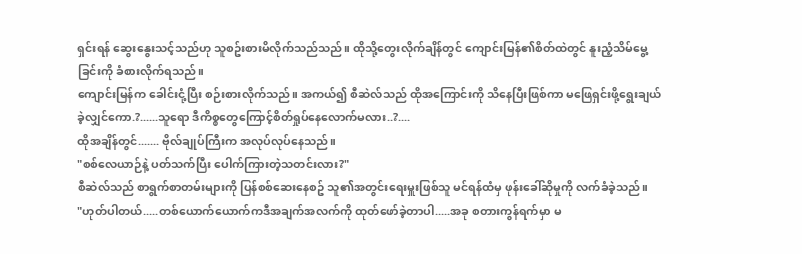ရှင်းရန် ဆွေးနွေးသင့်သည်ဟု သူစဥ်းစားမိလိုက်သည်သည်။ ထိုသို့တွေးလိုက်ချိန်တွင် ကျောင်းမြန်၏စိတ်ထဲတွင် နူးညံ့သိမ်မွေ့ခြင်းကို ခံစားလိုက်ရသည်။
ကျောင်းမြန်က ခေါင်းငုံ့ပြီး စဉ်းစားလိုက်သည်။ အကယ်၍ စီဆဲလ်သည် ထိုအကြောင်းကို သိနေပြီးဖြစ်ကာ မဖြေရှင်းဖို့ရွေးချယ်ခဲ့လျှင်ကော.?......သူရော ဒီကိစ္စတွေကြောင့်စိတ်ရှုပ်နေလောက်မလား..?....
ထိုအချိန်တွင်....... ဗိုလ်ချုပ်ကြီးက အလုပ်လုပ်နေသည်။
"စစ်လေယာဉ်နဲ့ ပတ်သက်ပြီး ပေါက်ကြားတဲ့သတင်းလား?"
စီဆဲလ်သည် စာရွက်စာတမ်းများကို ပြန်စစ်ဆေးနေစဥ် သူ၏အတွင်းရေးမှူးဖြစ်သူ မင်ရန်ထံမှ ဖုန်းခေါ်ဆိုမှုကို လက်ခံခဲ့သည်။
"ဟုတ်ပါတယ်.....တစ်ယောက်ယောက်ကဒီအချက်အလက်ကို ထုတ်ဖော်ခဲ့တာပါ.....အခု စတားကွန်ရက်မှာ မ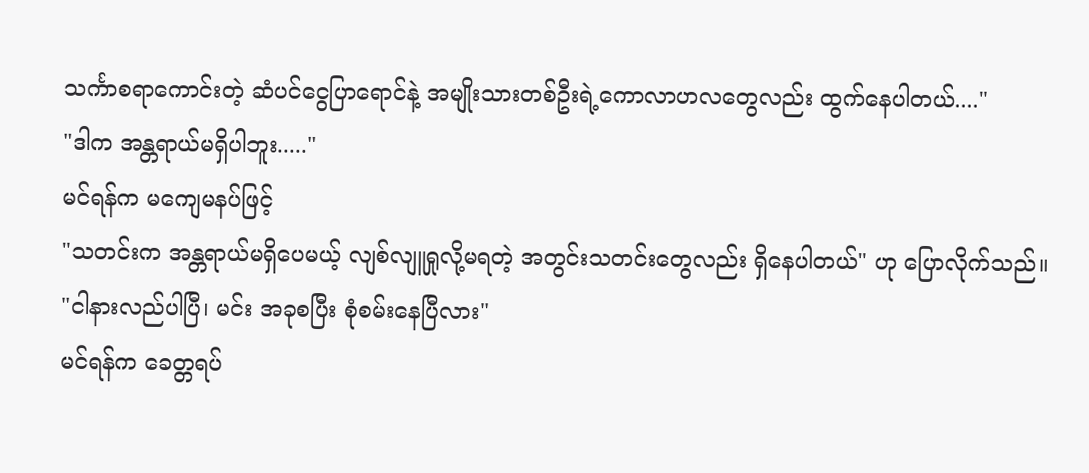သင်္ကာစရာကောင်းတဲ့ ဆံပင်ငွေပြာရောင်နဲ့ အမျိုးသားတစ်ဦးရဲ့ကောလာဟလတွေလည်း ထွက်နေပါတယ်...."
"ဒါက အန္တရာယ်မရှိပါဘူး....."
မင်ရန်က မကျေမနပ်ဖြင့်
"သတင်းက အန္တရာယ်မရှိပေမယ့် လျစ်လျူရှုလို့မရတဲ့ အတွင်းသတင်းတွေလည်း ရှိနေပါတယ်" ဟု ပြောလိုက်သည်။
"ငါနားလည်ပါပြီ၊ မင်း အခုစပြီး စုံစမ်းနေပြီလား"
မင်ရန်က ခေတ္တရပ်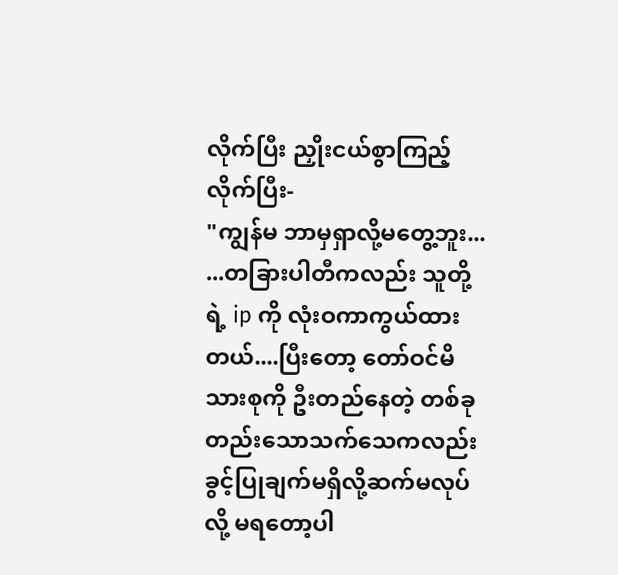လိုက်ပြီး ညှိုးငယ်စွာကြည့်လိုက်ပြီး-
"ကျွန်မ ဘာမှရှာလို့မတွေ့ဘူး... ...တခြားပါတီကလည်း သူတို့ရဲ့ ip ကို လုံးဝကာကွယ်ထားတယ်....ပြီးတော့ တော်ဝင်မိသားစုကို ဦးတည်နေတဲ့ တစ်ခုတည်းသောသက်သေကလည်း ခွင့်ပြုချက်မရှိလို့ဆက်မလုပ်လို့ မရတော့ပါ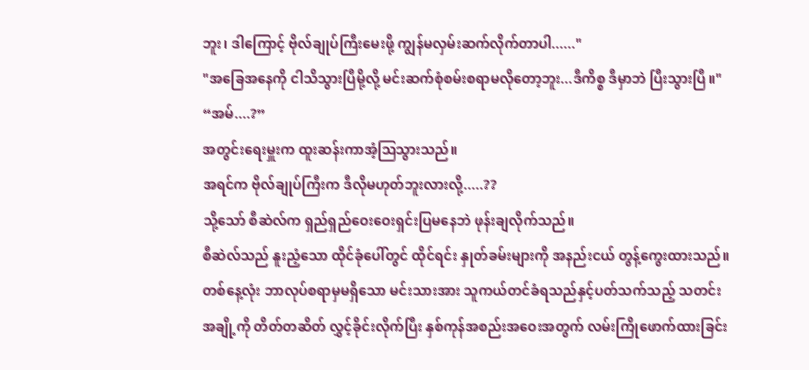ဘူး၊ ဒါကြောင့် ဗိုလ်ချုပ်ကြီးမေးဖို့ ကျွန်မလှမ်းဆက်လိုက်တာပါ......"
"အခြေအနေကို ငါသိသွားပြီမို့လို့ မင်းဆက်စုံစမ်းစရာမလိုတော့ဘူး...ဒီကိစ္စ ဒီမှာဘဲ ပြီးသွားပြီ။"
“အမ်....?”
အတွင်းရေးမှူးက ထူးဆန်းကာအံ့ဩသွားသည်။
အရင်က ဗိုလ်ချုပ်ကြီးက ဒီလိုမဟုတ်ဘူးလားလို့.....??
သို့သော် စီဆဲလ်က ရှည်ရှည်ဝေးဝေးရှင်းပြမနေဘဲ ဖုန်းချလိုက်သည်။
စီဆဲလ်သည် နူးညံ့သော ထိုင်ခုံပေါ်တွင် ထိုင်ရင်း နှုတ်ခမ်းများကို အနည်းငယ် တွန့်ကွေးထားသည်။
တစ်နေ့လုံး ဘာလုပ်စရာမှမရှိသော မင်းသားအား သူကယ်တင်ခံရသည်နှင့်ပတ်သက်သည့် သတင်းအချို့ကို တိတ်တဆိတ် လွှင့်ခိုင်းလိုက်ပြီး နှစ်ကုန်အစည်းအဝေးအတွက် လမ်းကြိုဖောက်ထားခြင်း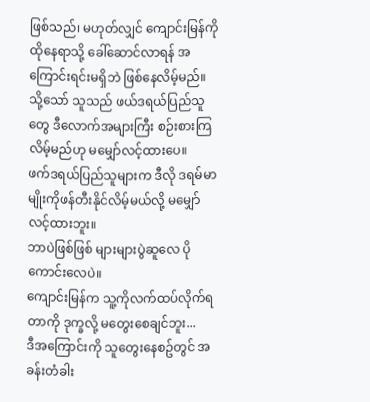ဖြစ်သည်၊ မဟုတ်လျှင် ကျောင်းမြန်ကို ထိုနေရာသို့ ခေါ်ဆောင်လာရန် အကြောင်းရင်းမရှိဘဲ ဖြစ်နေလိမ့်မည်။ သို့သော် သူသည် ဖယ်ဒရယ်ပြည်သူတွေ ဒီလောက်အများကြီး စဉ်းစားကြလိမ့်မည်ဟု မမျှော်လင့်ထားပေ။
ဖက်ဒရယ်ပြည်သူများက ဒီလို ဒရမ်မာမျိုးကိုဖန်တီးနိုင်လိမ့်မယ်လို့ မမျှော်လင့်ထားဘူး။
ဘာပဲဖြစ်ဖြစ် များများပွဲဆူလေ ပိုကောင်းလေပဲ။
ကျောင်းမြန်က သူ့ကိုလက်ထပ်လိုက်ရတာကို ဒုက္ခလို့ မတွေးစေချင်ဘူး...
ဒီအကြောင်းကို သူတွေးနေစဥ်တွင် အခန်းတံခါး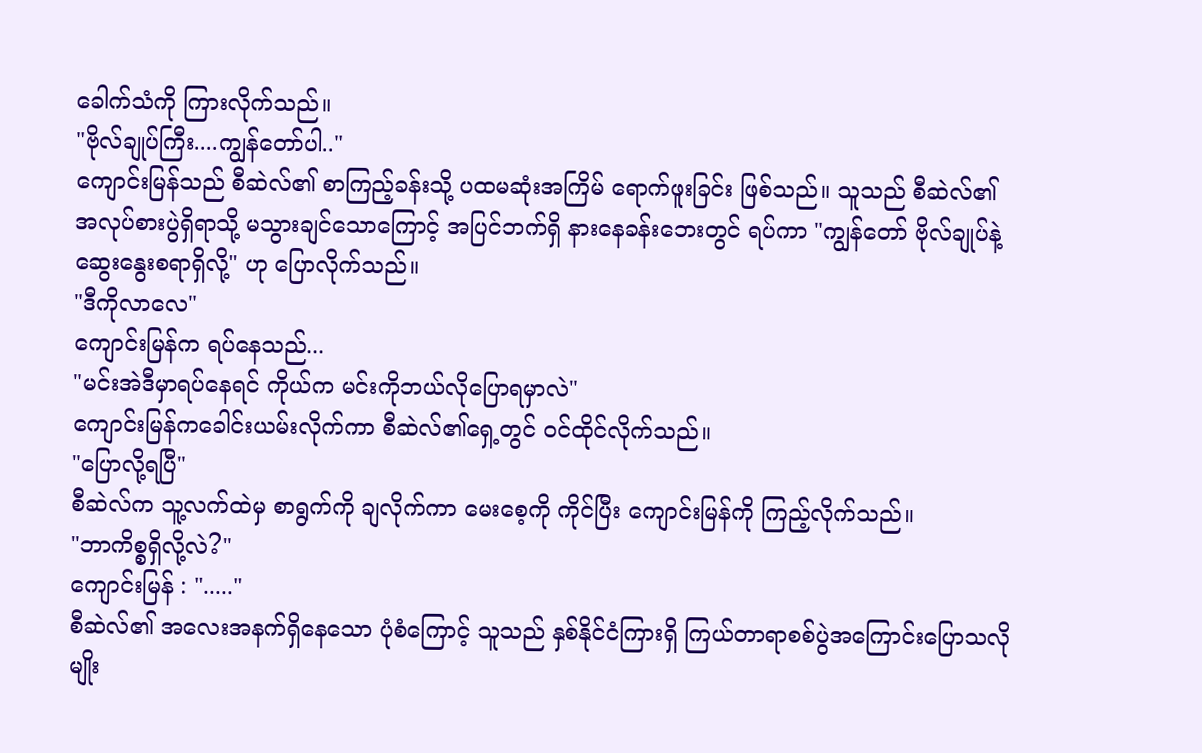ခေါက်သံကို ကြားလိုက်သည်။
"ဗိုလ်ချုပ်ကြီး....ကျွန်တော်ပါ.."
ကျောင်းမြန်သည် စီဆဲလ်၏ စာကြည့်ခန်းသို့ ပထမဆုံးအကြိမ် ရောက်ဖူးခြင်း ဖြစ်သည်။ သူသည် စီဆဲလ်၏ အလုပ်စားပွဲရှိရာသို့ မသွားချင်သောကြောင့် အပြင်ဘက်ရှိ နားနေခန်းဘေးတွင် ရပ်ကာ "ကျွန်တော် ဗိုလ်ချုပ်နဲ့ ဆွေးနွေးစရာရှိလို့" ဟု ပြောလိုက်သည်။
"ဒီကိုလာလေ"
ကျောင်းမြန်က ရပ်နေသည်...
"မင်းအဲဒီမှာရပ်နေရင် ကိုယ်က မင်းကိုဘယ်လိုပြောရမှာလဲ"
ကျောင်းမြန်ကခေါင်းယမ်းလိုက်ကာ စီဆဲလ်၏ရှေ့တွင် ဝင်ထိုင်လိုက်သည်။
"ပြောလို့ရပြီ"
စီဆဲလ်က သူ့လက်ထဲမှ စာရွက်ကို ချလိုက်ကာ မေးစေ့ကို ကိုင်ပြီး ကျောင်းမြန်ကို ကြည့်လိုက်သည်။
"ဘာကိစ္စရှိလို့လဲ?"
ကျောင်းမြန် : "....."
စီဆဲလ်၏ အလေးအနက်ရှိနေသော ပုံစံကြောင့် သူသည် နှစ်နိုင်ငံကြားရှိ ကြယ်တာရာစစ်ပွဲအကြောင်းပြောသလိုမျိုး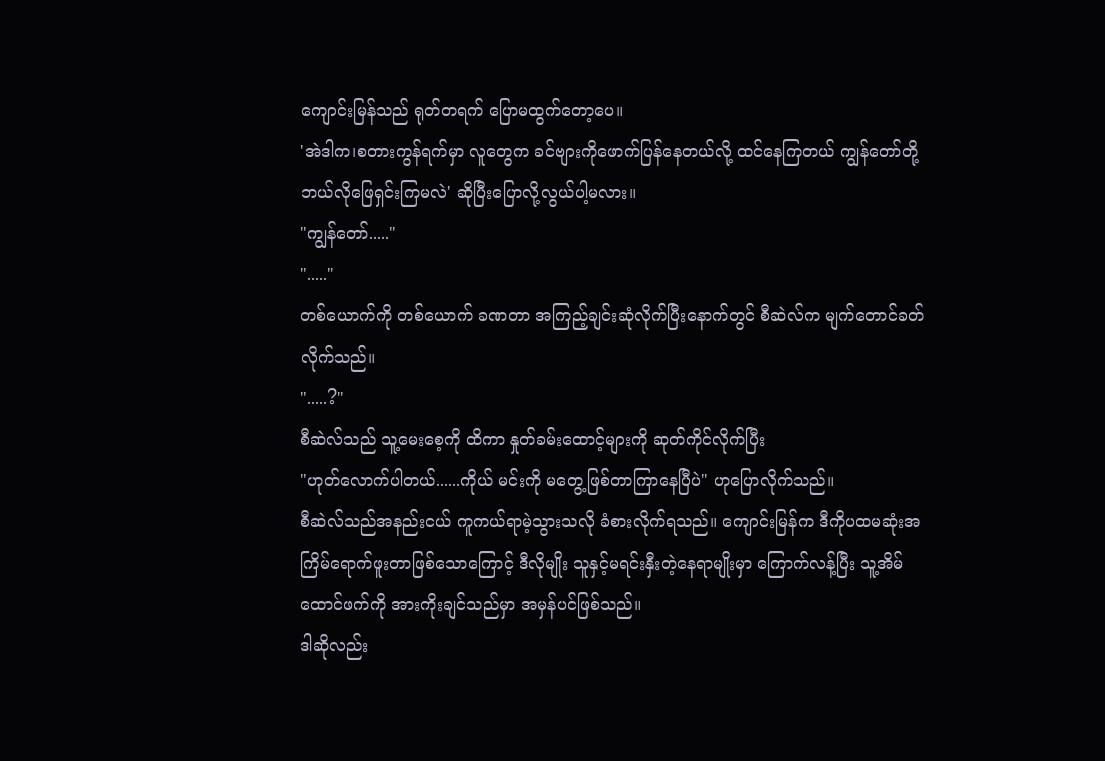ကျောင်းမြန်သည် ရုတ်တရက် ပြောမထွက်တော့ပေ။
'အဲဒါက၊စတားကွန်ရက်မှာ လူတွေက ခင်ဗျားကိုဖောက်ပြန်နေတယ်လို့ ထင်နေကြတယ် ကျွန်တော်တို့ ဘယ်လိုဖြေရှင်းကြမလဲ' ဆိုပြီးပြောလို့လွယ်ပါ့မလား။
"ကျွန်တော်....."
"....."
တစ်ယောက်ကို တစ်ယောက် ခဏတာ အကြည့်ချင်းဆုံလိုက်ပြီးနောက်တွင် စီဆဲလ်က မျက်တောင်ခတ်လိုက်သည်။
".....?"
စီဆဲလ်သည် သူ့မေးစေ့ကို ထိကာ နှုတ်ခမ်းထောင့်များကို ဆုတ်ကိုင်လိုက်ပြီး
"ဟုတ်လောက်ပါတယ်......ကိုယ် မင်းကို မတွေ့ဖြစ်တာကြာနေပြီပဲ" ဟုပြောလိုက်သည်။
စီဆဲလ်သည်အနည်းငယ် ကူကယ်ရာမဲ့သွားသလို ခံစားလိုက်ရသည်။ ကျောင်းမြန်က ဒီကိုပထမဆုံးအကြိမ်ရောက်ဖူးတာဖြစ်သောကြောင့် ဒီလိုမျိုး သူနှင့်မရင်းနှီးတဲ့နေရာမျိုးမှာ ကြောက်လန့်ပြီး သူ့အိမ်ထောင်ဖက်ကို အားကိုးချင်သည်မှာ အမှန်ပင်ဖြစ်သည်။
ဒါဆိုလည်း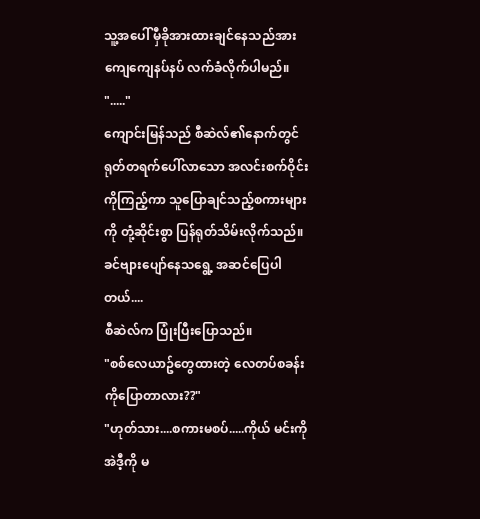သူ့အပေါ် မှီခိုအားထားချင်နေသည်အား ကျေကျေနပ်နပ် လက်ခံလိုက်ပါမည်။
"....."
ကျောင်းမြန်သည် စီဆဲလ်၏နောက်တွင် ရုတ်တရက်ပေါ်လာသော အလင်းစက်ဝိုင်းကိုကြည့်ကာ သူပြောချင်သည့်စကားများကို တုံ့ဆိုင်းစွာ ပြန်ရုတ်သိမ်းလိုက်သည်။
ခင်ဗျားပျော်နေသရွေ့ အဆင်ပြေပါတယ်....
စီဆဲလ်က ပြုံးပြီးပြောသည်။
"စစ်လေယာဥ်တွေထားတဲ့ လေတပ်စခန်းကိုပြောတာလား??"
"ဟုတ်သား....စကားမစပ်.....ကိုယ် မင်းကို အဲဒီ့ကို မ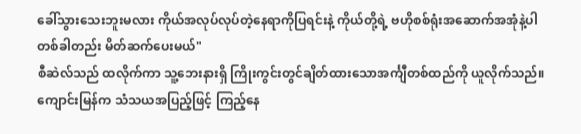ခေါ်သွားသေးဘူးမလား ကိုယ်အလုပ်လုပ်တဲ့နေရာကိုပြရင်းနဲ့ ကိုယ်တို့ရဲ့ ဗဟိုစစ်ရုံးအဆောက်အအုံနဲ့ပါတစ်ခါတည်း မိတ်ဆက်ပေးမယ်"
စီဆဲလ်သည် ထလိုက်ကာ သူ့ဘေးနားရှိ ကြိုးကွင်းတွင်ချိတ်ထားသောအင်္ကျီတစ်ထည်ကို ယူလိုက်သည်။
ကျောင်းမြန်က သံသယအပြည့်ဖြင့် ကြည့်နေ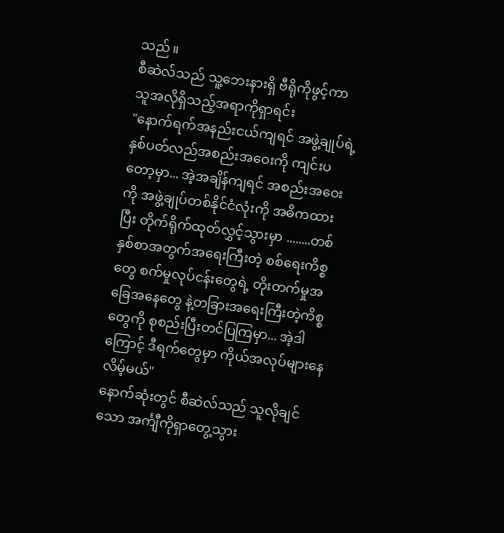သည်။
စီဆဲလ်သည် သူ့ဘေးနားရှိ ဗီရိုကိုဖွင့်ကာ သူအလိုရှိသည့်အရာကိုရှာရင်း
"နောက်ရက်အနည်းငယ်ကျရင် အဖွဲ့ချုပ်ရဲ့နှစ်ပတ်လည်အစည်းအဝေးကို ကျင်းပတော့မှာ... အဲ့အချိန်ကျရင် အစည်းအဝေးကို အဖွဲ့ချုပ်တစ်နိုင်ငံလုံးကို အဓိကထားပြီး တိုက်ရိုက်ထုတ်လွှင့်သွားမှာ ........တစ်နှစ်စာအတွက်အရေးကြီးတဲ့ စစ်ရေးကိစ္စတွေ စက်မှုလုပ်ငန်းတွေရဲ့ တိုးတက်မှုအခြေအနေတွေ နဲ့တခြားအရေးကြီးတဲ့ကိစ္စတွေကို စုစည်းပြီးတင်ပြကြမှာ... အဲ့ဒါကြောင့် ဒီရက်တွေမှာ ကိုယ်အလုပ်များနေလိမ့်မယ်"
နောက်ဆုံးတွင် စီဆဲလ်သည် သူလိုချင်သော အင်္ကျီကိုရှာတွေ့သွား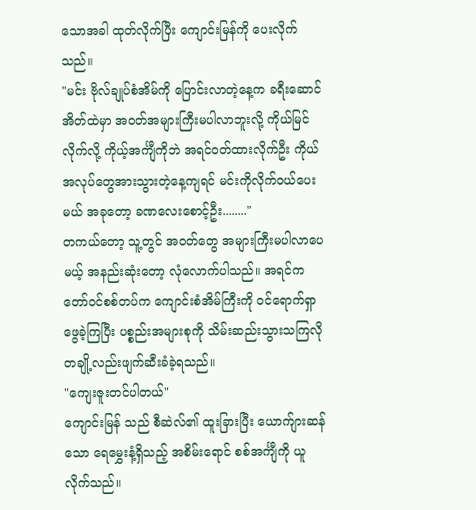သောအခါ ထုတ်လိုက်ပြီး ကျောင်းမြန်ကို ပေးလိုက်သည်။
"မင်း ဗိုလ်ချုပ်စံအိမ်ကို ပြောင်းလာတဲ့နေ့က ခရီးဆောင်အိတ်ထဲမှာ အဝတ်အများကြီးမပါလာဘူးလို့ ကိုယ်မြင်လိုက်လို့ ကိုယ့်အင်္ကျီကိုဘဲ အရင်ဝတ်ထားလိုက်ဦး ကိုယ်အလုပ်တွေအားသွားတဲ့နေ့ကျရင် မင်းကိုလိုက်ဝယ်ပေးမယ် အခုတော့ ခဏလေးစောင့်ဦး........"
တကယ်တော့ သူ့တွင် အဝတ်တွေ အများကြီးမပါလာပေမယ့် အနည်းဆုံးတော့ လုံလောက်ပါသည်။ အရင်က တော်ဝင်စစ်တပ်က ကျောင်းစံအိမ်ကြီးကို ဝင်ရောက်ရှာဖွေခဲ့ကြပြီး ပစ္စည်းအများစုကို သိမ်းဆည်းသွားသကြလို တချို့လည်းဖျက်ဆီးခံခဲ့ရသည်။
"ကျေးဇူးတင်ပါတယ်"
ကျောင်းမြန် သည် စီဆဲလ်၏ ထူးခြားပြီး ယောက်ျားဆန်သော ရေမွှေးနံ့ရှိသည့် အစိမ်းရောင် စစ်အင်္ကျီကို ယူလိုက်သည်။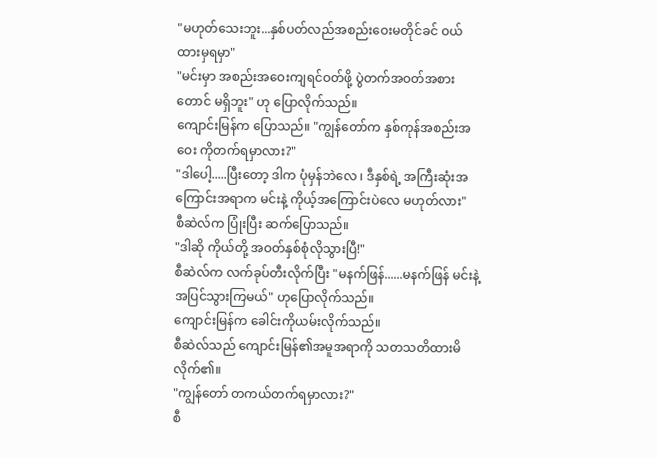"မဟုတ်သေးဘူး...နှစ်ပတ်လည်အစည်းဝေးမတိုင်ခင် ဝယ်ထားမှရမှာ"
"မင်းမှာ အစည်းအဝေးကျရင်ဝတ်ဖို့ ပွဲတက်အဝတ်အစားတောင် မရှိဘူး" ဟု ပြောလိုက်သည်။
ကျောင်းမြန်က ပြောသည်။ "ကျွန်တော်က နှစ်ကုန်အစည်းအဝေး ကိုတက်ရမှာလား?"
"ဒါပေါ့.....ပြီးတော့ ဒါက ပုံမှန်ဘဲလေ ၊ ဒီနှစ်ရဲ့ အကြီးဆုံးအကြောင်းအရာက မင်းနဲ့ ကိုယ့်အကြောင်းပဲလေ မဟုတ်လား"
စီဆဲလ်က ပြုံးပြီး ဆက်ပြောသည်။
"ဒါဆို ကိုယ်တို့ အဝတ်နှစ်စုံလိုသွားပြီ!"
စီဆဲလ်က လက်ခုပ်တီးလိုက်ပြီး "မနက်ဖြန်......မနက်ဖြန် မင်းနဲ့ အပြင်သွားကြမယ်" ဟုပြောလိုက်သည်။
ကျောင်းမြန်က ခေါင်းကိုယမ်းလိုက်သည်။
စီဆဲလ်သည် ကျောင်းမြန်၏အမူအရာကို သတသတိထားမိလိုက်၏။
"ကျွန်တော် တကယ်တက်ရမှာလား?"
စီ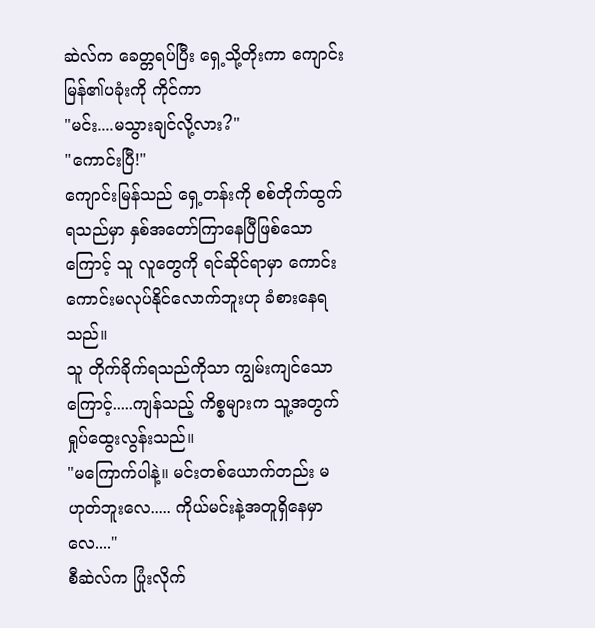ဆဲလ်က ခေတ္တရပ်ပြီး ရှေ့သို့တိုးကာ ကျောင်းမြန်၏ပခုံးကို ကိုင်ကာ
"မင်း....မသွားချင်လို့လား?"
"ကောင်းပြီ!"
ကျောင်းမြန်သည် ရှေ့တန်းကို စစ်တိုက်ထွက်ရသည်မှာ နှစ်အတော်ကြာနေပြီဖြစ်သောကြောင့် သူ လူတွေကို ရင်ဆိုင်ရာမှာ ကောင်းကောင်းမလုပ်နိုင်လောက်ဘူးဟု ခံစားနေရသည်။
သူ တိုက်ခိုက်ရသည်ကိုသာ ကျွမ်းကျင်သောကြောင့်.....ကျန်သည့် ကိစ္စများက သူ့အတွက်ရှုပ်ထွေးလွန်းသည်။
"မကြောက်ပါနဲ့။ မင်းတစ်ယောက်တည်း မဟုတ်ဘူးလေ..... ကိုယ်မင်းနဲ့အတူရှိနေမှာလေ...."
စီဆဲလ်က ပြုံးလိုက်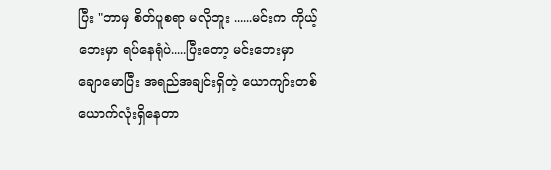ပြီး "ဘာမှ စိတ်ပူစရာ မလိုဘူး ......မင်းက ကိုယ့်ဘေးမှာ ရပ်နေရုံပဲ.....ပြီးတော့ မင်းဘေးမှာ ချောမောပြီး အရည်အချင်းရှိတဲ့ ယောကျာ်းတစ်ယောက်လုံးရှိနေတာ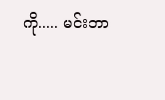ကို..... မင်းဘာ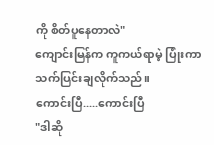ကို စိတ်ပူနေတာလဲ"
ကျောင်းမြန်က ကူကယ်ရာမဲ့ ပြုံးကာ သက်ပြင်းချလိုက်သည်။
ကောင်းပြီ.....ကောင်းပြီ
"ဒါဆို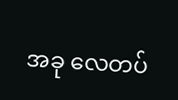အခု လေတပ်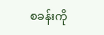စခန်းကို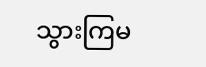သွားကြမ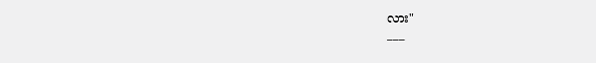လား"
___